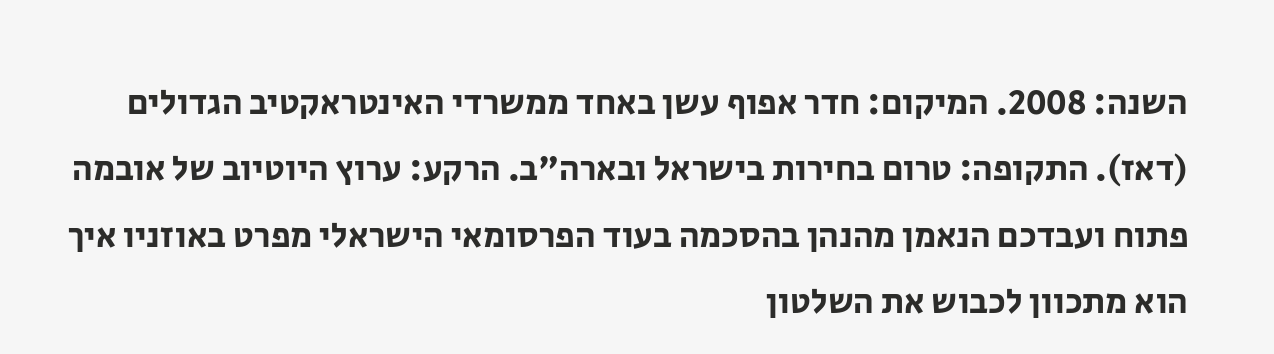השנה: 2008. המיקום: חדר אפוף עשן באחד ממשרדי האינטראקטיב הגדולים (דאז). התקופה: טרום בחירות בישראל ובארה"ב. הרקע: ערוץ היוטיוב של אובמה פתוח ועבדכם הנאמן מהנהן בהסכמה בעוד הפרסומאי הישראלי מפרט באוזניו איך הוא מתכוון לכבוש את השלטון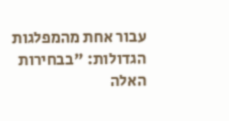עבור אחת מהמפלגות הגדולות: "בבחירות האלה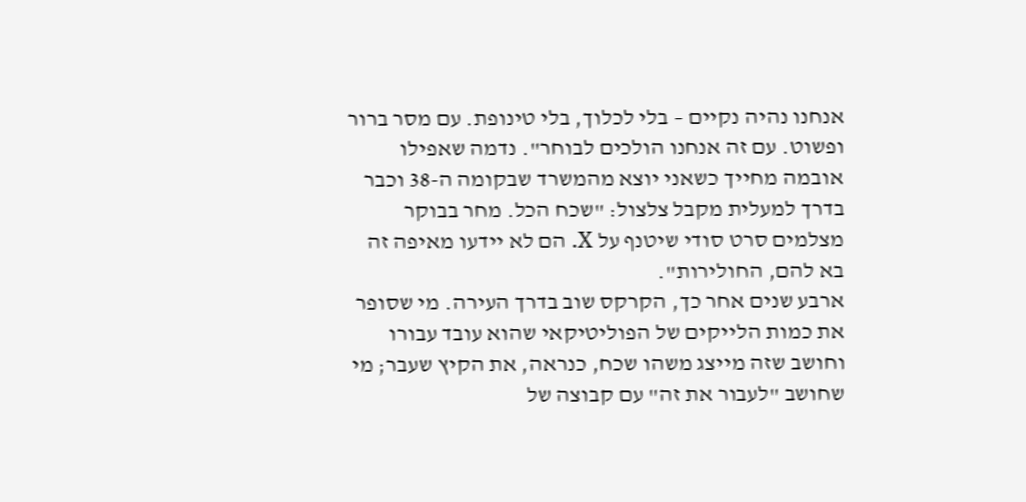אנחנו נהיה נקיים – בלי לכלוך, בלי טינופת. עם מסר ברור ופשוט. עם זה אנחנו הולכים לבוחר". נדמה שאפילו אובמה מחייך כשאני יוצא מהמשרד שבקומה ה-38 וכבר בדרך למעלית מקבל צלצול: "שכח הכל. מחר בבוקר מצלמים סרט סודי שיטנף על X. הם לא יידעו מאיפה זה בא להם, החולירות".
ארבע שנים אחר כך, הקרקס שוב בדרך העירה. מי שסופר את כמות הלייקים של הפוליטיקאי שהוא עובד עבורו וחושב שזה מייצג משהו שכח, כנראה, את הקיץ שעבר; מי שחושב "לעבור את זה" עם קבוצה של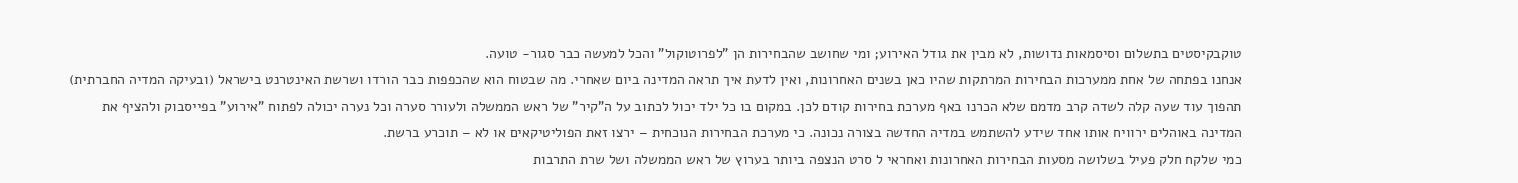טוקבקיסטים בתשלום וסיסמאות נדושות, לא מבין את גודל האירוע; ומי שחושב שהבחירות הן "לפרוטוקול" והכל למעשה כבר סגור- טועה.
אנחנו בפתחה של אחת ממערכות הבחירות המרתקות שהיו כאן בשנים האחרונות, ואין לדעת איך תראה המדינה ביום שאחרי. מה שבטוח הוא שהכפפות כבר הורדו ושרשת האינטרנט בישראל (ובעיקה המדיה החברתית) תהפוך עוד שעה קלה לשדה קרב מדמם שלא הכרנו באף מערכת בחירות קודם לכן. במקום בו כל ילד יכול לכתוב על ה"קיר" של ראש הממשלה ולעורר סערה וכל נערה יכולה לפתוח "אירוע" בפייסבוק ולהציף את המדינה באוהלים ירוויח אותו אחד שידע להשתמש במדיה החדשה בצורה נכונה. כי מערכת הבחירות הנוכחית – ירצו זאת הפוליטיקאים או לא – תוכרע ברשת.
כמי שלקח חלק פעיל בשלושה מסעות הבחירות האחרונות ואחראי ל סרט הנצפה ביותר בערוץ של ראש הממשלה ושל שרת התרבות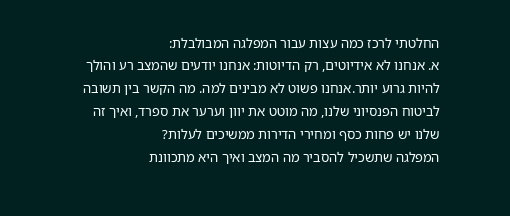החלטתי לרכז כמה עצות עבור המפלגה המבולבלת:
א. אנחנו לא אידיוטים, רק הדיוטות: אנחנו יודעים שהמצב רע והולך להיות גרוע יותר.אנחנו פשוט לא מבינים למה. מה הקשר בין תשובה לביטוח הפנסיוני שלנו, מה מוטט את יוון וערער את ספרד, ואיך זה שלנו יש פחות כסף ומחירי הדירות ממשיכים לעלות?
המפלגה שתשכיל להסביר מה המצב ואיך היא מתכוונת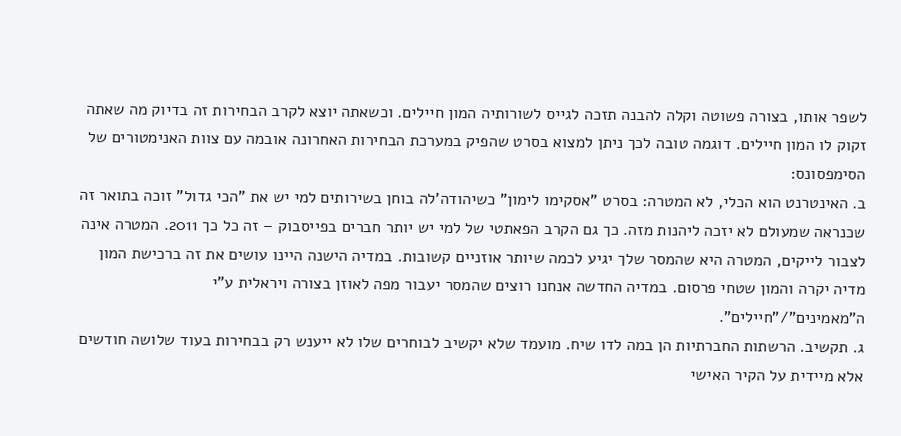לשפר אותו, בצורה פשוטה וקלה להבנה תזכה לגייס לשורותיה המון חיילים. וכשאתה יוצא לקרב הבחירות זה בדיוק מה שאתה זקוק לו המון חיילים. דוגמה טובה לכך ניתן למצוא בסרט שהפיק במערכת הבחירות האחרונה אובמה עם צוות האנימטורים של הסימפסונס:
ב. האינטרנט הוא הכלי, לא המטרה: בסרט "אסקימו לימון" כשיהודה'לה בוחן בשירותים למי יש את "הכי גדול" זוכה בתואר זה שכנראה שמעולם לא יזכה ליהנות מזה. כך גם הקרב הפאתטי של למי יש יותר חברים בפייסבוק – זה כל כך 2011. המטרה אינה לצבור לייקים, המטרה היא שהמסר שלך יגיע לכמה שיותר אוזניים קשובות. במדיה הישנה היינו עושים את זה ברכישת המון מדיה יקרה והמון שטחי פרסום. במדיה החדשה אנחנו רוצים שהמסר יעבור מפה לאוזן בצורה ויראלית ע"י ה"מאמינים"/"חיילים".
ג. תקשיב. הרשתות החברתיות הן במה לדו שיח. מועמד שלא יקשיב לבוחרים שלו לא ייענש רק בבחירות בעוד שלושה חודשים אלא מיידית על הקיר האישי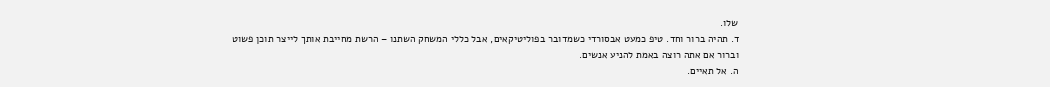שלו.
ד. תהיה ברור וחד. טיפ כמעט אבסורדי כשמדובר בפוליטיקאים, אבל כללי המשחק השתנו – הרשת מחייבת אותך לייצר תוכן פשוט וברור אם אתה רוצה באמת להניע אנשים.
ה. אל תאיים.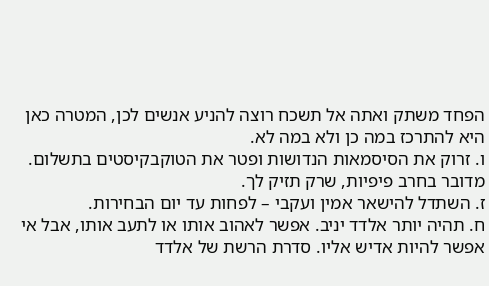הפחד משתק ואתה אל תשכח רוצה להניע אנשים לכן, המטרה כאן היא להתרכז במה כן ולא במה לא.
ו. זרוק את הסיסמאות הנדושות ופטר את הטוקבקיסטים בתשלום. מדובר בחרב פיפיות, שרק תזיק לך.
ז. השתדל להישאר אמין ועקבי – לפחות עד יום הבחירות.
ח. תהיה יותר אלדד יניב. אפשר לאהוב אותו או לתעב אותו, אבל אי אפשר להיות אדיש אליו. סדרת הרשת של אלדד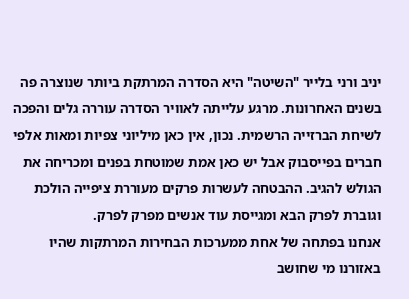יניב ורני בלייר "השיטה" היא הסדרה המרתקת ביותר שנוצרה פה בשנים האחרונות. מרגע עלייתה לאוויר הסדרה עוררה גלים והפכה לשיחת הברזייה הרשמית. נכון, אין כאן מיליוני צפיות ומאות אלפי חברים בפייסבוק אבל יש כאן אמת שמוטחת בפנים ומכריחה את הגולש להגיב. ההבטחה לעשרות פרקים מעוררת ציפייה הולכת וגוברת לפרק הבא ומגייסת עוד אנשים מפרק לפרק.
אנחנו בפתחה של אחת ממערכות הבחירות המרתקות שהיו באזורנו מי שחושב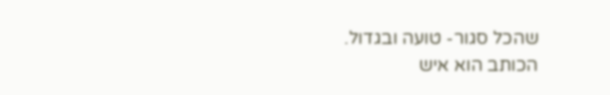שהכל סגור- טועה ובגדול.
הכותב הוא איש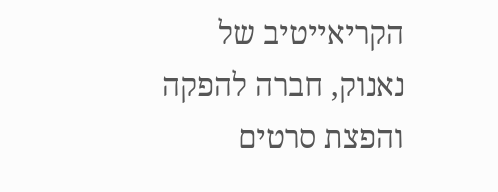הקריאייטיב של נאנוק, חברה להפקה והפצת סרטים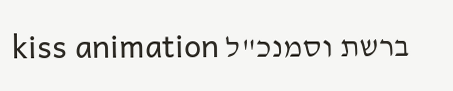ברשת וסמנכ"ל kiss animation